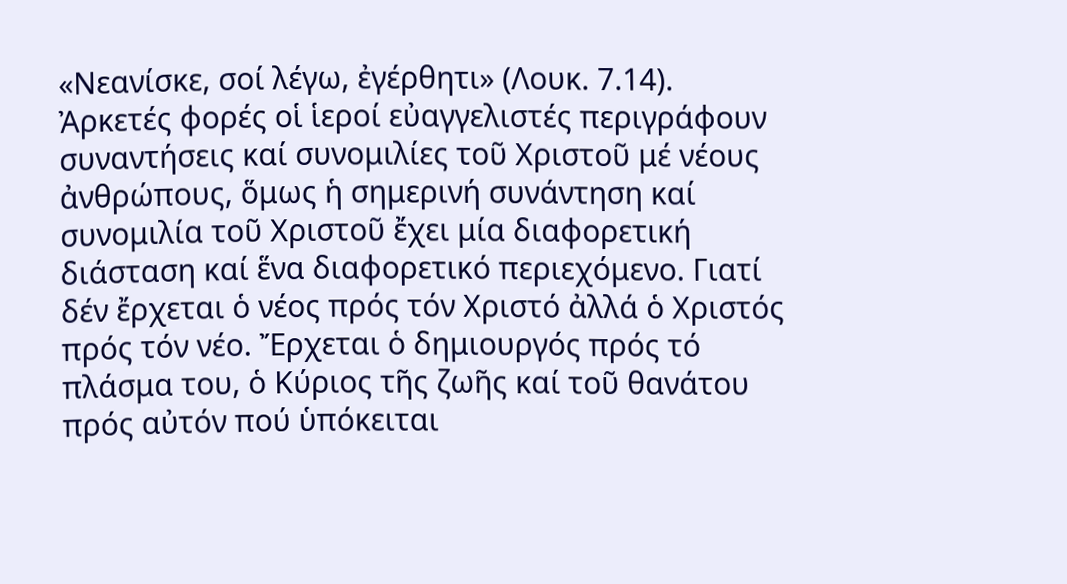«Νεανίσκε, σοί λέγω, ἐγέρθητι» (Λουκ. 7.14).
Ἀρκετές φορές οἱ ἱεροί εὐαγγελιστές περιγράφουν συναντήσεις καί συνομιλίες τοῦ Χριστοῦ μέ νέους ἀνθρώπους, ὅμως ἡ σημερινή συνάντηση καί συνομιλία τοῦ Χριστοῦ ἔχει μία διαφορετική διάσταση καί ἕνα διαφορετικό περιεχόμενο. Γιατί δέν ἔρχεται ὁ νέος πρός τόν Χριστό ἀλλά ὁ Χριστός πρός τόν νέο. Ἔρχεται ὁ δημιουργός πρός τό πλάσμα του, ὁ Κύριος τῆς ζωῆς καί τοῦ θανάτου πρός αὐτόν πού ὑπόκειται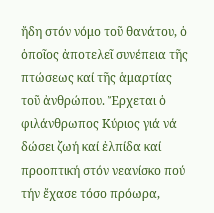ἤδη στόν νόμο τοῦ θανάτου, ὁ ὁποῖος ἀποτελεῖ συνέπεια τῆς πτώσεως καί τῆς ἁμαρτίας τοῦ ἀνθρώπου. Ἔρχεται ὁ φιλάνθρωπος Κύριος γιά νά δώσει ζωή καί ἐλπίδα καί προοπτική στόν νεανίσκο πού τήν ἔχασε τόσο πρόωρα,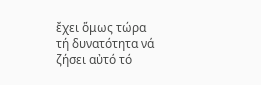ἔχει ὅμως τώρα τή δυνατότητα νά ζήσει αὐτό τό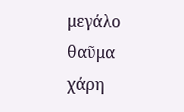μεγάλο θαῦμα χάρη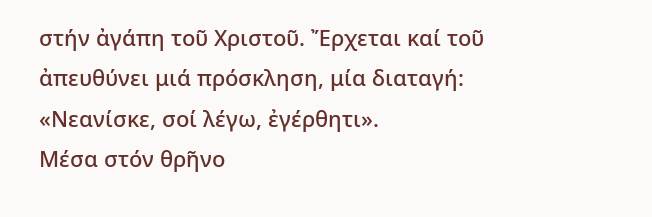στήν ἀγάπη τοῦ Χριστοῦ. Ἔρχεται καί τοῦ ἀπευθύνει μιά πρόσκληση, μία διαταγή: «Νεανίσκε, σοί λέγω, ἐγέρθητι».
Μέσα στόν θρῆνο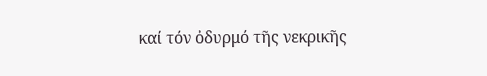καί τόν ὀδυρμό τῆς νεκρικῆς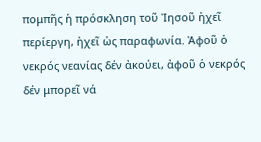πομπῆς ἡ πρόσκληση τοῦ Ἰησοῦ ἠχεῖ περίεργη, ἠχεῖ ὡς παραφωνία. Ἀφοῦ ὁ νεκρός νεανίας δέν ἀκούει, ἀφοῦ ὁ νεκρός δέν μπορεῖ νά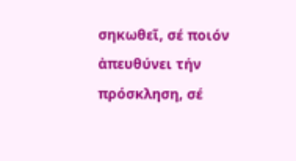σηκωθεῖ, σέ ποιόν ἀπευθύνει τήν πρόσκληση, σέ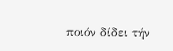ποιόν δίδει τήν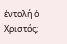ἐντολή ὁ Χριστός;